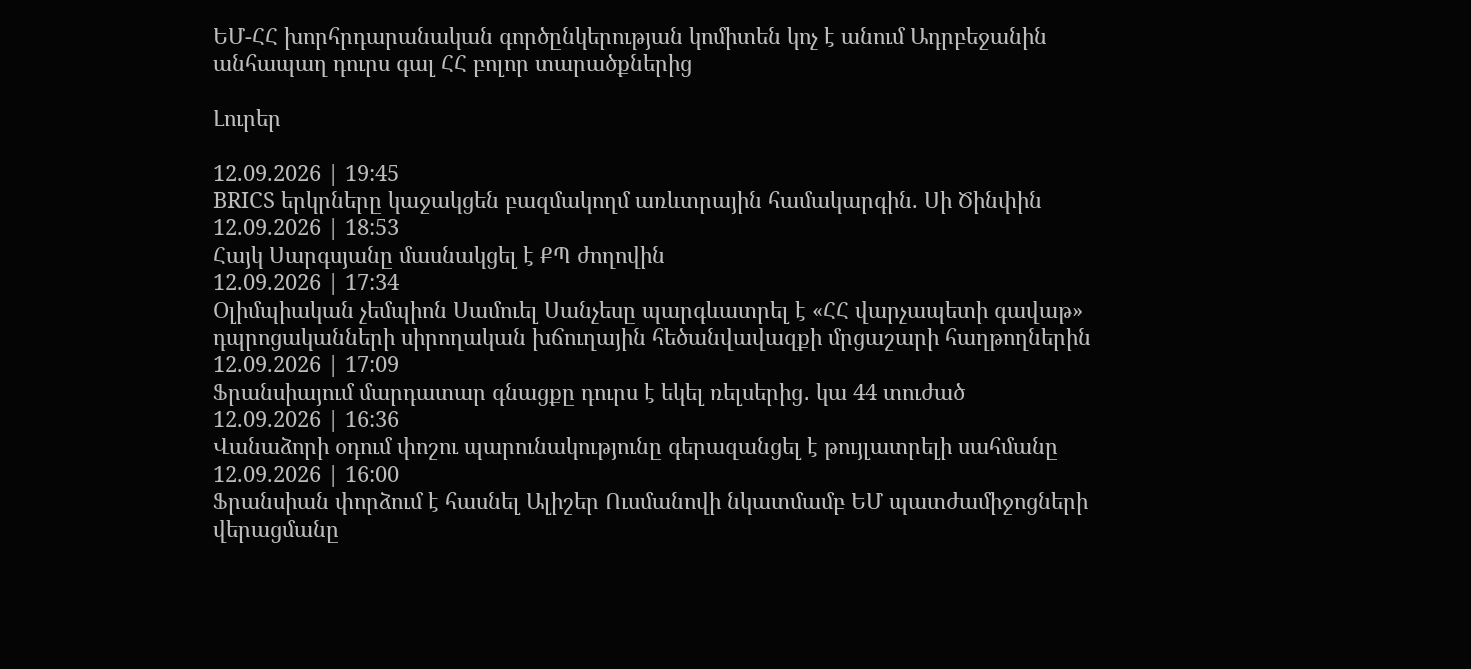ԵՄ-ՀՀ խորհրդարանական գործընկերության կոմիտեն կոչ է անում Ադրբեջանին անհապաղ դուրս գալ ՀՀ բոլոր տարածքներից

Լուրեր

12.09.2026 | 19:45
BRICS երկրները կաջակցեն բազմակողմ առևտրային համակարգին. Սի Ծինփին
12.09.2026 | 18:53
Հայկ Սարգսյանը մասնակցել է ՔՊ ժողովին
12.09.2026 | 17:34
Օլիմպիական չեմպիոն Սամուել Սանչեսը պարգևատրել է «ՀՀ վարչապետի գավաթ» դպրոցականների սիրողական խճուղային հեծանվավազքի մրցաշարի հաղթողներին
12.09.2026 | 17:09
Ֆրանսիայում մարդատար գնացքը դուրս է եկել ռելսերից․ կա 44 տուժած
12.09.2026 | 16:36
Վանաձորի օդում փոշու պարունակությունը գերազանցել է թույլատրելի սահմանը
12.09.2026 | 16:00
Ֆրանսիան փորձում է հասնել Ալիշեր Ուսմանովի նկատմամբ ԵՄ պատժամիջոցների վերացմանը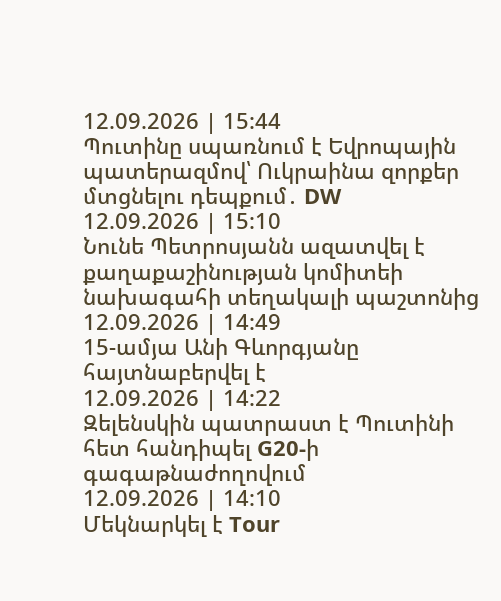12.09.2026 | 15:44
Պուտինը սպառնում է Եվրոպային պատերազմով՝ Ուկրաինա զորքեր մտցնելու դեպքում․ DW
12.09.2026 | 15:10
Նունե Պետրոսյանն ազատվել է քաղաքաշինության կոմիտեի նախագահի տեղակալի պաշտոնից
12.09.2026 | 14:49
15-ամյա Անի Գևորգյանը հայտնաբերվել է
12.09.2026 | 14:22
Զելենսկին պատրաստ է Պուտինի հետ հանդիպել G20-ի գագաթնաժողովում
12.09.2026 | 14:10
Մեկնարկել է Tour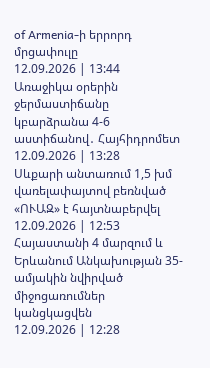of Armenia-ի երրորդ մրցափուլը
12.09.2026 | 13:44
Առաջիկա օրերին ջերմաստիճանը կբարձրանա 4-6 աստիճանով․ Հայհիդրոմետ
12.09.2026 | 13:28
Սևքարի անտառում 1,5 խմ վառելափայտով բեռնված «ՈՒԱԶ» է հայտնաբերվել
12.09.2026 | 12:53
Հայաստանի 4 մարզում և Երևանում Անկախության 35-ամյակին նվիրված միջոցառումներ կանցկացվեն
12.09.2026 | 12:28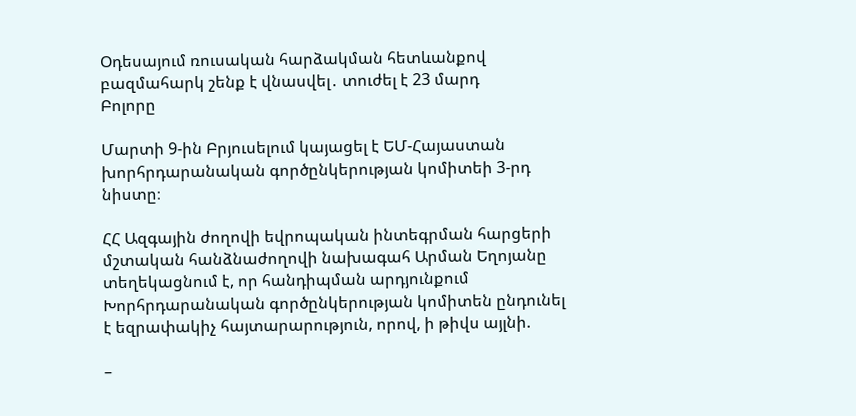Օդեսայում ռուսական հարձակման հետևանքով բազմահարկ շենք է վնասվել․ տուժել է 23 մարդ
Բոլորը

Մարտի 9-ին Բրյուսելում կայացել է ԵՄ-Հայաստան խորհրդարանական գործընկերության կոմիտեի 3-րդ նիստը։

ՀՀ Ազգային ժողովի եվրոպական ինտեգրման հարցերի մշտական հանձնաժողովի նախագահ Արման Եղոյանը տեղեկացնում է, որ հանդիպման արդյունքում Խորհրդարանական գործընկերության կոմիտեն ընդունել է եզրափակիչ հայտարարություն, որով, ի թիվս այլնի.

–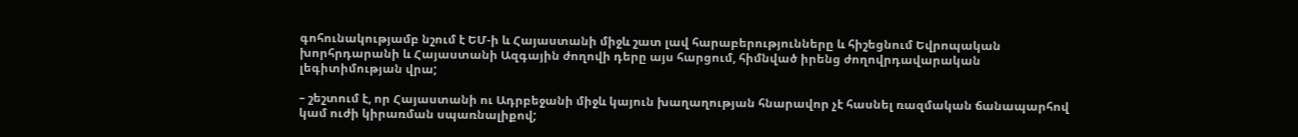գոհունակությամբ նշում է ԵՄ-ի և Հայաստանի միջև շատ լավ հարաբերությունները և հիշեցնում Եվրոպական խորհրդարանի և Հայաստանի Ազգային ժողովի դերը այս հարցում, հիմնված իրենց ժողովրդավարական լեգիտիմության վրա;

– շեշտում է, որ Հայաստանի ու Ադրբեջանի միջև կայուն խաղաղության հնարավոր չէ հասնել ռազմական ճանապարհով կամ ուժի կիրառման սպառնալիքով;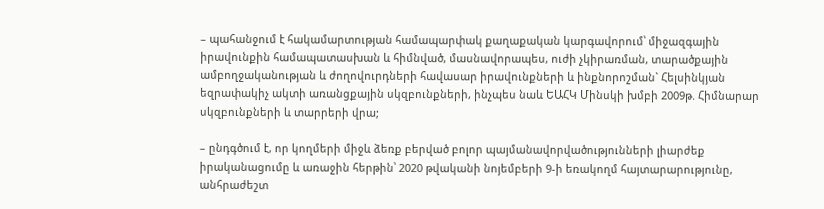– պահանջում է հակամարտության համապարփակ քաղաքական կարգավորում՝ միջազգային իրավունքին համապատասխան և հիմնված, մասնավորապես, ուժի չկիրառման, տարածքային ամբողջականության և ժողովուրդների հավասար իրավունքների և ինքնորոշման` Հելսինկյան եզրափակիչ ակտի առանցքային սկզբունքների, ինչպես նաև ԵԱՀԿ Մինսկի խմբի 2009թ. Հիմնարար սկզբունքների և տարրերի վրա;

– ընդգծում է, որ կողմերի միջև ձեռք բերված բոլոր պայմանավորվածությունների լիարժեք իրականացումը և առաջին հերթին՝ 2020 թվականի նոյեմբերի 9-ի եռակողմ հայտարարությունը, անհրաժեշտ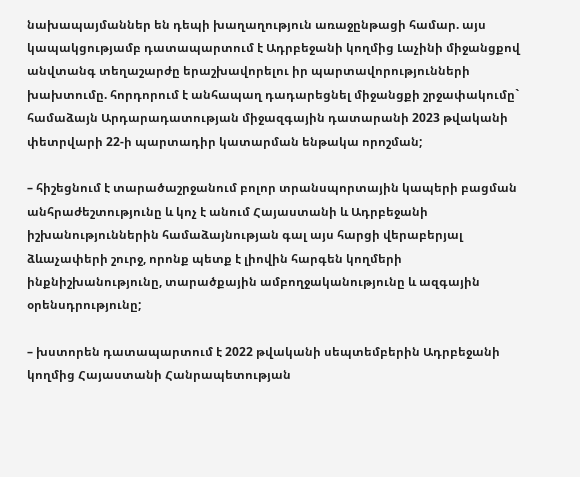նախապայմաններ են դեպի խաղաղություն առաջընթացի համար. այս կապակցությամբ դատապարտում է Ադրբեջանի կողմից Լաչինի միջանցքով անվտանգ տեղաշարժը երաշխավորելու իր պարտավորությունների խախտումը. հորդորում է անհապաղ դադարեցնել միջանցքի շրջափակումը` համաձայն Արդարադատության միջազգային դատարանի 2023 թվականի փետրվարի 22-ի պարտադիր կատարման ենթակա որոշման;

– հիշեցնում է տարածաշրջանում բոլոր տրանսպորտային կապերի բացման անհրաժեշտությունը և կոչ է անում Հայաստանի և Ադրբեջանի իշխանություններին համաձայնության գալ այս հարցի վերաբերյալ ձևաչափերի շուրջ, որոնք պետք է լիովին հարգեն կողմերի ինքնիշխանությունը, տարածքային ամբողջականությունը և ազգային օրենսդրությունը;

– խստորեն դատապարտում է 2022 թվականի սեպտեմբերին Ադրբեջանի կողմից Հայաստանի Հանրապետության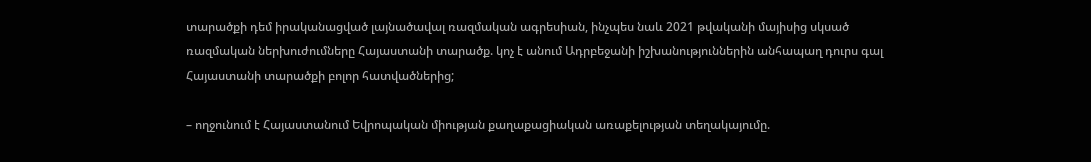տարածքի դեմ իրականացված լայնածավալ ռազմական ագրեսիան, ինչպես նաև 2021 թվականի մայիսից սկսած ռազմական ներխուժումները Հայաստանի տարածք. կոչ է անում Ադրբեջանի իշխանություններին անհապաղ դուրս գալ Հայաստանի տարածքի բոլոր հատվածներից;

– ողջունում է Հայաստանում Եվրոպական միության քաղաքացիական առաքելության տեղակայումը.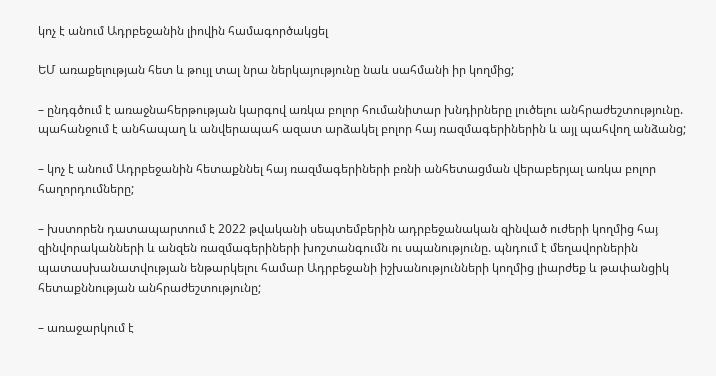կոչ է անում Ադրբեջանին լիովին համագործակցել

ԵՄ առաքելության հետ և թույլ տալ նրա ներկայությունը նաև սահմանի իր կողմից;

– ընդգծում է առաջնահերթության կարգով առկա բոլոր հումանիտար խնդիրները լուծելու անհրաժեշտությունը. պահանջում է անհապաղ և անվերապահ ազատ արձակել բոլոր հայ ռազմագերիներին և այլ պահվող անձանց;

– կոչ է անում Ադրբեջանին հետաքննել հայ ռազմագերիների բռնի անհետացման վերաբերյալ առկա բոլոր հաղորդումները;

– խստորեն դատապարտում է 2022 թվականի սեպտեմբերին ադրբեջանական զինված ուժերի կողմից հայ զինվորականների և անզեն ռազմագերիների խոշտանգումն ու սպանությունը. պնդում է մեղավորներին պատասխանատվության ենթարկելու համար Ադրբեջանի իշխանությունների կողմից լիարժեք և թափանցիկ հետաքննության անհրաժեշտությունը;

– առաջարկում է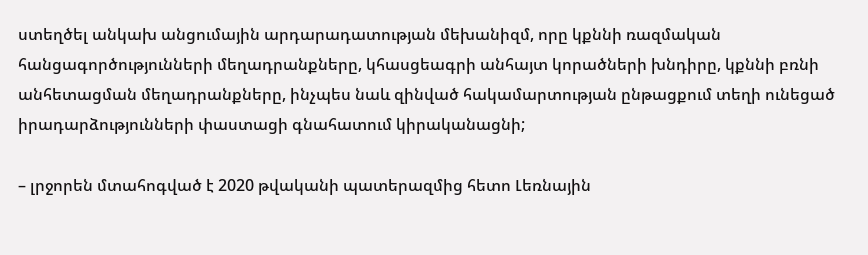ստեղծել անկախ անցումային արդարադատության մեխանիզմ, որը կքննի ռազմական հանցագործությունների մեղադրանքները, կհասցեագրի անհայտ կորածների խնդիրը, կքննի բռնի անհետացման մեղադրանքները, ինչպես նաև զինված հակամարտության ընթացքում տեղի ունեցած իրադարձությունների փաստացի գնահատում կիրականացնի;

– լրջորեն մտահոգված է 2020 թվականի պատերազմից հետո Լեռնային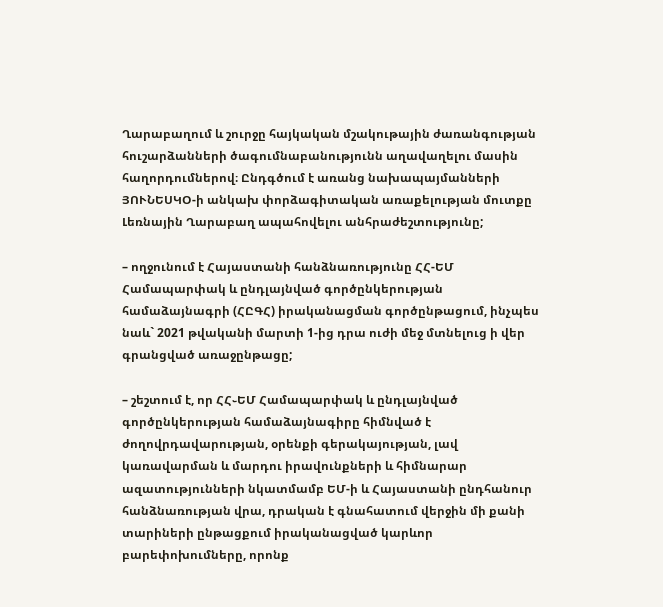Ղարաբաղում և շուրջը հայկական մշակութային ժառանգության հուշարձանների ծագումնաբանությունն աղավաղելու մասին հաղորդումներով։ Ընդգծում է առանց նախապայմանների ՅՈՒՆԵՍԿՕ-ի անկախ փորձագիտական առաքելության մուտքը Լեռնային Ղարաբաղ ապահովելու անհրաժեշտությունը;

– ողջունում է Հայաստանի հանձնառությունը ՀՀ-ԵՄ Համապարփակ և ընդլայնված գործընկերության համաձայնագրի (ՀԸԳՀ) իրականացման գործընթացում, ինչպես նաև` 2021 թվականի մարտի 1-ից դրա ուժի մեջ մտնելուց ի վեր գրանցված առաջընթացը;

– շեշտում է, որ ՀՀ֊ԵՄ Համապարփակ և ընդլայնված գործընկերության համաձայնագիրը հիմնված է ժողովրդավարության, օրենքի գերակայության, լավ կառավարման և մարդու իրավունքների և հիմնարար ազատությունների նկատմամբ ԵՄ-ի և Հայաստանի ընդհանուր հանձնառության վրա, դրական է գնահատում վերջին մի քանի տարիների ընթացքում իրականացված կարևոր բարեփոխումները, որոնք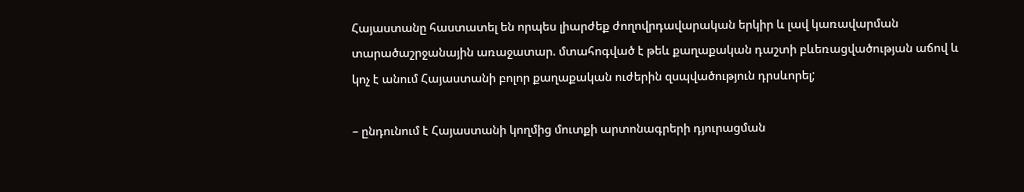Հայաստանը հաստատել են որպես լիարժեք ժողովրդավարական երկիր և լավ կառավարման տարածաշրջանային առաջատար. մտահոգված է թեև քաղաքական դաշտի բևեռացվածության աճով և կոչ է անում Հայաստանի բոլոր քաղաքական ուժերին զսպվածություն դրսևորել;

– ընդունում է Հայաստանի կողմից մուտքի արտոնագրերի դյուրացման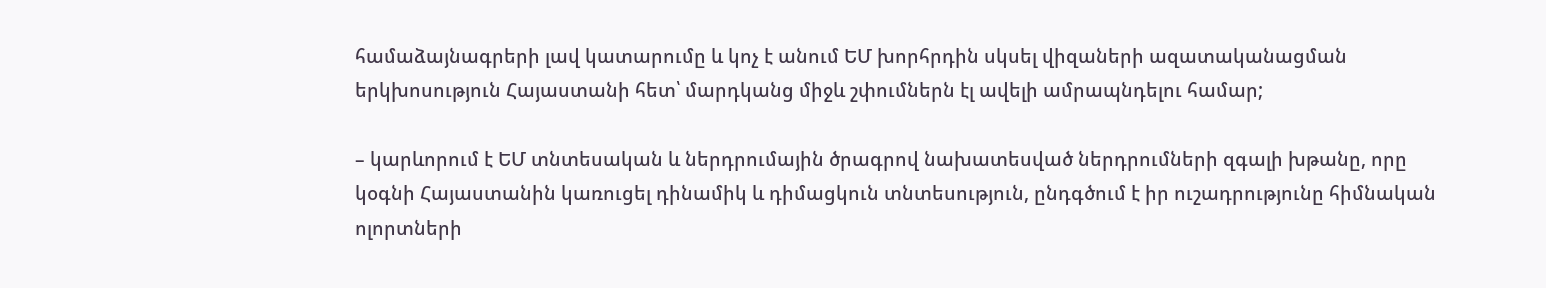համաձայնագրերի լավ կատարումը և կոչ է անում ԵՄ խորհրդին սկսել վիզաների ազատականացման երկխոսություն Հայաստանի հետ՝ մարդկանց միջև շփումներն էլ ավելի ամրապնդելու համար;

– կարևորում է ԵՄ տնտեսական և ներդրումային ծրագրով նախատեսված ներդրումների զգալի խթանը, որը կօգնի Հայաստանին կառուցել դինամիկ և դիմացկուն տնտեսություն, ընդգծում է իր ուշադրությունը հիմնական ոլորտների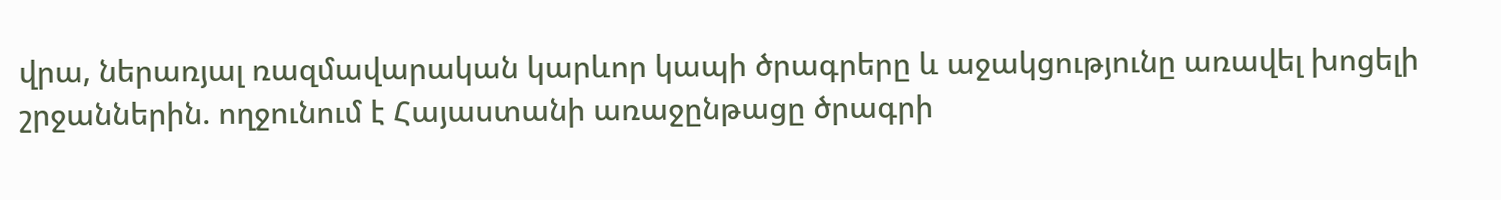վրա, ներառյալ ռազմավարական կարևոր կապի ծրագրերը և աջակցությունը առավել խոցելի շրջաններին. ողջունում է Հայաստանի առաջընթացը ծրագրի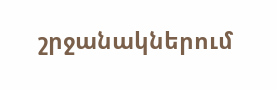շրջանակներում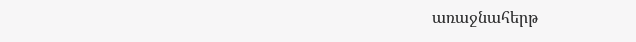առաջնահերթ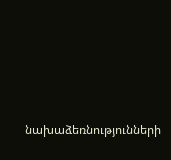նախաձեռնությունների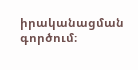իրականացման գործում։